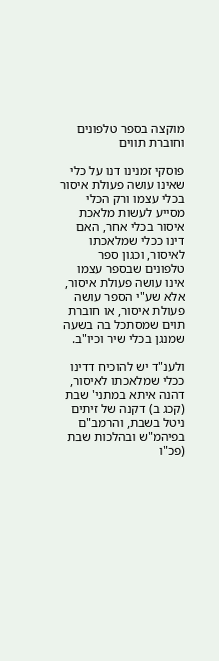מוקצה בספר טלפונים וחוברת תווים

פוסקי זמנינו דנו על כלי שאינו עושה פעולת איסור בכלי עצמו ורק הכלי מסייע לעשות מלאכת איסור בכלי אחר, האם דינו ככלי שמלאכתו לאיסור, וכגון ספר טלפונים שבספר עצמו אינו עושה פעולת איסור, אלא שע"י הספר עושה פעולת איסור, או חוברת תוים שמסתכל בה בשעה שמנגן בכלי שיר וכיו"ב.

ולענ"ד יש להוכיח דדינו ככלי שמלאכתו לאיסור, דהנה איתא במתני' שבת (קכג ב) דקנה של זיתים ניטל בשבת, והרמב"ם בפיהמ"ש ובהלכות שבת (פכ"ו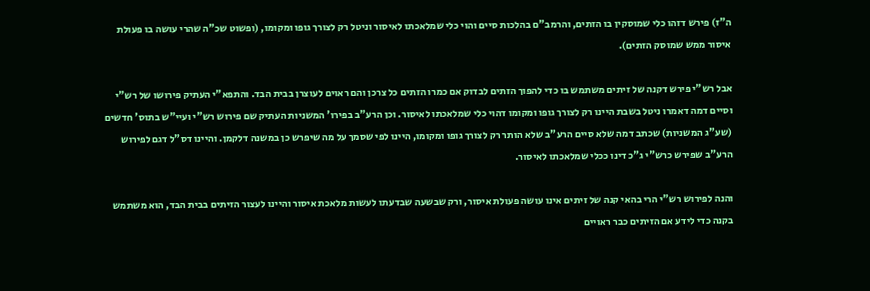ה"ז) פירש דזהו כלי שמוסקין בו הזתים, והרמב"ם בהלכות סיים והוי כלי שמלאכתו לאיסור וניטל רק לצורך גופו ומקומו, (ופשוט שכ"ה שהרי עושה בו פעולת איסור ממש שמוסק הזתים).

אבל רש"י פירש דקנה של זיתים משתמש בו כדי להפוך הזתים לבדוק אם כמרו הזתים כל צרכן והם ראוים לעוצרן בבית הבד. והתפא"י העתיק פירושו של רש"י וסיים דמה דאמרו ניטל בשבת היינו רק לצורך גופו ומקומו דהוי כלי שמלאכתו לאיסור. וכן הרע"ב בפירו' המשניות העתיק שם פירוש רש"י ועיי"ש בתוס' חדשים (שע"ג המשניות) שכתב דמה שלא סיים הרע"ב שלא הותר רק לצורך גופו ומקומו, היינו לפי שסמך על מה שיפרש כן במשנה דלקמן. והיינו דס"ל דגם לפירוש הרע"ב שפירש כרש"י ג"כ דינו ככלי שמלאכתו לאיסור.

והנה לפירוש רש"י הרי בהאי קנה של זיתים אינו עושה פעולת איסור, ורק שבשעה שבדעתו לעשות מלאכת איסור והיינו לעצור הזיתים בבית הבד, הוא משתמש בקנה כדי לידע אם הזיתים כבר ראויים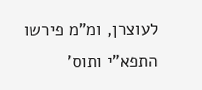לעוצרן, ומ"מ פירשו התפא"י ותוס'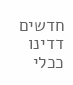חדשים דדינו ככלי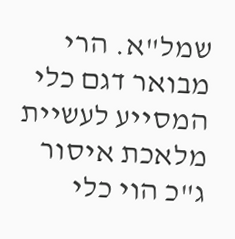שמל"א. הרי מבואר דגם כלי המסייע לעשיית מלאכת איסור ג"כ הוי כלי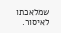שמלאכתו לאיסור.